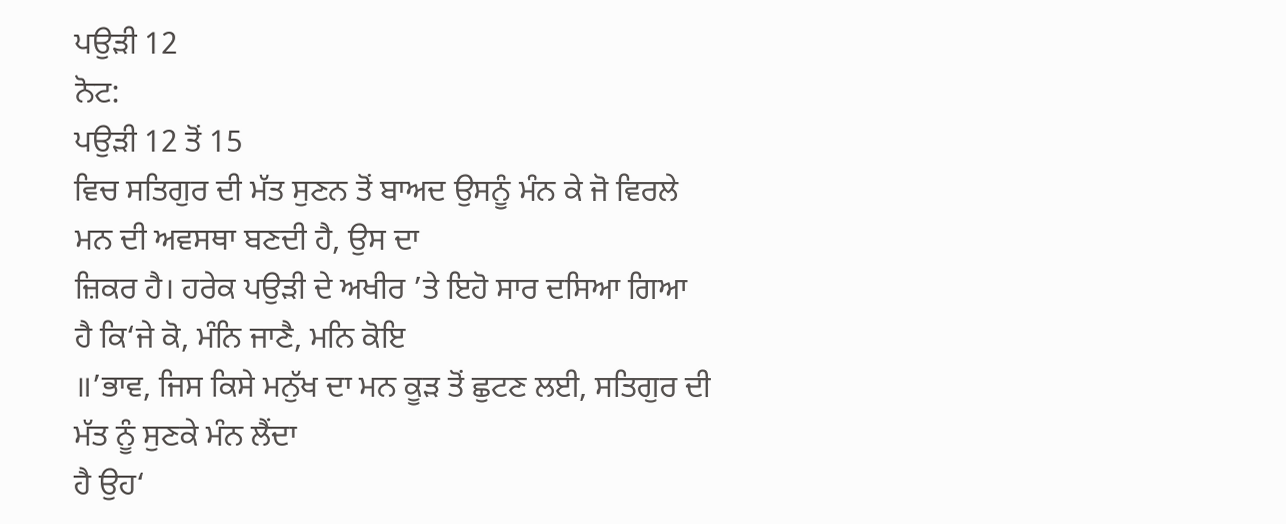ਪਉੜੀ 12
ਨੋਟ:
ਪਉੜੀ 12 ਤੋਂ 15
ਵਿਚ ਸਤਿਗੁਰ ਦੀ ਮੱਤ ਸੁਣਨ ਤੋਂ ਬਾਅਦ ਉਸਨੂੰ ਮੰਨ ਕੇ ਜੋ ਵਿਰਲੇ ਮਨ ਦੀ ਅਵਸਥਾ ਬਣਦੀ ਹੈ, ਉਸ ਦਾ
ਜ਼ਿਕਰ ਹੈ। ਹਰੇਕ ਪਉੜੀ ਦੇ ਅਖੀਰ ’ਤੇ ਇਹੋ ਸਾਰ ਦਸਿਆ ਗਿਆ ਹੈ ਕਿ‘ਜੇ ਕੋ, ਮੰਨਿ ਜਾਣੈ, ਮਨਿ ਕੋਇ
॥’ਭਾਵ, ਜਿਸ ਕਿਸੇ ਮਨੁੱਖ ਦਾ ਮਨ ਕੂੜ ਤੋਂ ਛੁਟਣ ਲਈ, ਸਤਿਗੁਰ ਦੀ ਮੱਤ ਨੂੰ ਸੁਣਕੇ ਮੰਨ ਲੈਂਦਾ
ਹੈ ਉਹ‘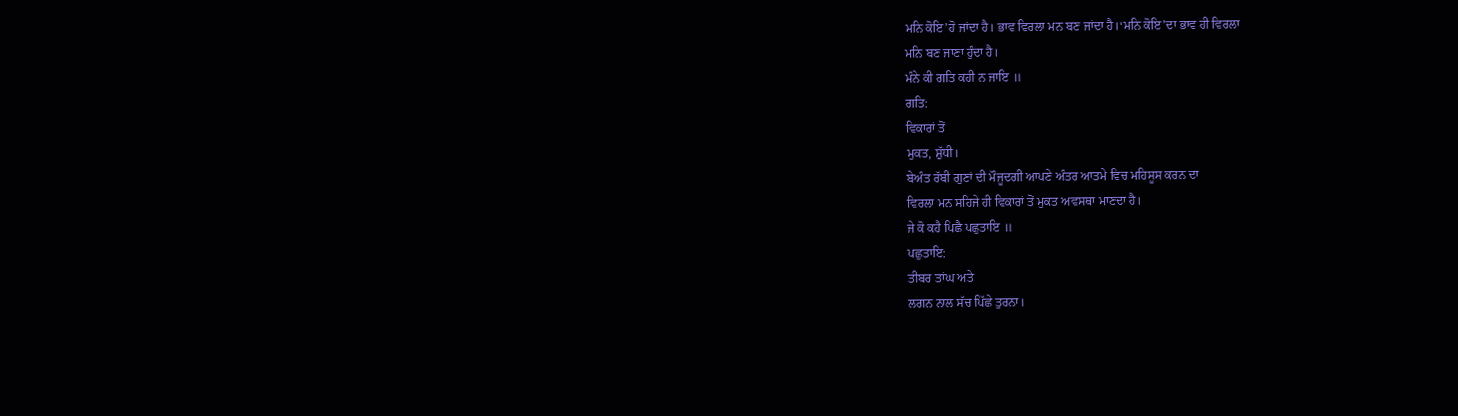ਮਨਿ ਕੋਇ’ਹੋ ਜਾਂਦਾ ਹੈ। ਭਾਵ ਵਿਰਲਾ ਮਨ ਬਣ ਜਾਂਦਾ ਹੈ।‘ਮਨਿ ਕੋਇ’ਦਾ ਭਾਵ ਹੀ ਵਿਰਲਾ
ਮਨਿ ਬਣ ਜਾਣਾ ਹੁੰਦਾ ਹੈ।
ਮੰਨੇ ਕੀ ਗਤਿ ਕਹੀ ਨ ਜਾਇ ॥
ਗਤਿ:
ਵਿਕਾਰਾਂ ਤੋਂ
ਮੁਕਤ, ਸ਼ੁੱਧੀ।
ਬੇਅੰਤ ਰੱਬੀ ਗੁਣਾਂ ਦੀ ਮੌਜੂਦਗੀ ਆਪਣੇ ਅੰਤਰ ਆਤਮੇ ਵਿਚ ਮਹਿਸੂਸ ਕਰਨ ਦਾ
ਵਿਰਲਾ ਮਨ ਸਹਿਜੇ ਹੀ ਵਿਕਾਰਾਂ ਤੋਂ ਮੁਕਤ ਅਵਸਥਾ ਮਾਣਦਾ ਹੈ।
ਜੇ ਕੋ ਕਹੈ ਪਿਛੈ ਪਛੁਤਾਇ ॥
ਪਛੁਤਾਇ:
ਤੀਬਰ ਤਾਂਘ ਅਤੇ
ਲਗਨ ਨਾਲ ਸੱਚ ਪਿੱਛੇ ਤੁਰਨਾ।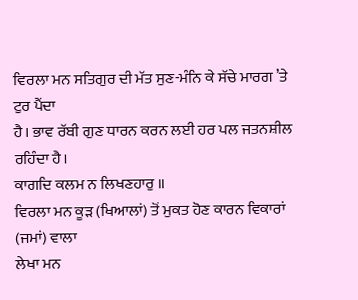ਵਿਰਲਾ ਮਨ ਸਤਿਗੁਰ ਦੀ ਮੱਤ ਸੁਣ-ਮੰਨਿ ਕੇ ਸੱਚੇ ਮਾਰਗ ’ਤੇ ਟੁਰ ਪੈਂਦਾ
ਹੈ। ਭਾਵ ਰੱਬੀ ਗੁਣ ਧਾਰਨ ਕਰਨ ਲਈ ਹਰ ਪਲ ਜਤਨਸ਼ੀਲ ਰਹਿੰਦਾ ਹੈ।
ਕਾਗਦਿ ਕਲਮ ਨ ਲਿਖਣਹਾਰੁ ॥
ਵਿਰਲਾ ਮਨ ਕੂੜ (ਖਿਆਲਾਂ) ਤੋਂ ਮੁਕਤ ਹੋਣ ਕਾਰਨ ਵਿਕਾਰਾਂ (ਜਮਾਂ) ਵਾਲਾ
ਲੇਖਾ ਮਨ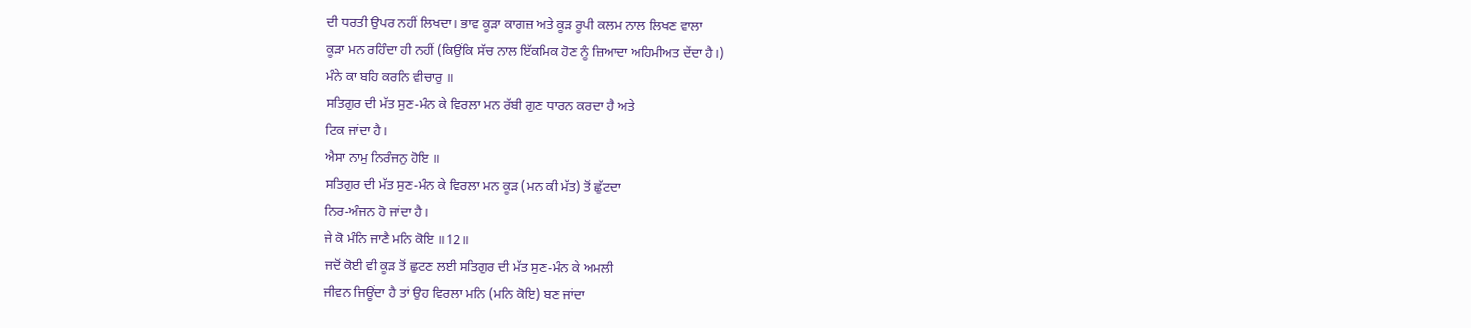ਦੀ ਧਰਤੀ ਉਪਰ ਨਹੀਂ ਲਿਖਦਾ। ਭਾਵ ਕੂੜਾ ਕਾਗਜ਼ ਅਤੇ ਕੂੜ ਰੂਪੀ ਕਲਮ ਨਾਲ ਲਿਖਣ ਵਾਲਾ
ਕੂੜਾ ਮਨ ਰਹਿੰਦਾ ਹੀ ਨਹੀਂ (ਕਿਉਂਕਿ ਸੱਚ ਨਾਲ ਇੱਕਮਿਕ ਹੋਣ ਨੂੰ ਜ਼ਿਆਦਾ ਅਹਿਮੀਅਤ ਦੇਂਦਾ ਹੈ।)
ਮੰਨੇ ਕਾ ਬਹਿ ਕਰਨਿ ਵੀਚਾਰੁ ॥
ਸਤਿਗੁਰ ਦੀ ਮੱਤ ਸੁਣ-ਮੰਨ ਕੇ ਵਿਰਲਾ ਮਨ ਰੱਬੀ ਗੁਣ ਧਾਰਨ ਕਰਦਾ ਹੈ ਅਤੇ
ਟਿਕ ਜਾਂਦਾ ਹੈ।
ਐਸਾ ਨਾਮੁ ਨਿਰੰਜਨੁ ਹੋਇ ॥
ਸਤਿਗੁਰ ਦੀ ਮੱਤ ਸੁਣ-ਮੰਨ ਕੇ ਵਿਰਲਾ ਮਨ ਕੂੜ (ਮਨ ਕੀ ਮੱਤ) ਤੋਂ ਛੁੱਟਦਾ
ਨਿਰ-ਅੰਜਨ ਹੋ ਜਾਂਦਾ ਹੈ।
ਜੇ ਕੋ ਮੰਨਿ ਜਾਣੈ ਮਨਿ ਕੋਇ ॥12॥
ਜਦੋਂ ਕੋਈ ਵੀ ਕੂੜ ਤੋਂ ਛੁਟਣ ਲਈ ਸਤਿਗੁਰ ਦੀ ਮੱਤ ਸੁਣ-ਮੰਨ ਕੇ ਅਮਲੀ
ਜੀਵਨ ਜਿਊਂਦਾ ਹੈ ਤਾਂ ਉਹ ਵਿਰਲਾ ਮਨਿ (ਮਨਿ ਕੋਇ) ਬਣ ਜਾਂਦਾ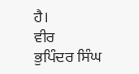ਹੈ।
ਵੀਰ
ਭੁਪਿੰਦਰ ਸਿੰਘ